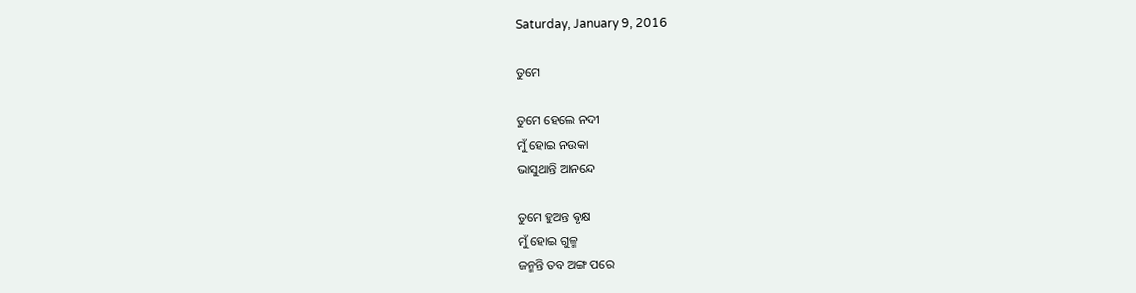Saturday, January 9, 2016

ତୁମେ

ତୁମେ ହେଲେ ନଦୀ
ମୁଁ ହୋଇ ନଉକା
ଭାସୁଥାନ୍ତି ଆନନ୍ଦେ

ତୁମେ ହୁଅନ୍ତ ଵୃକ୍ଷ
ମୁଁ ହୋଇ ଗୁଳ୍ମ
ଜନ୍ମନ୍ତି ତବ ଅଙ୍ଗ ପରେ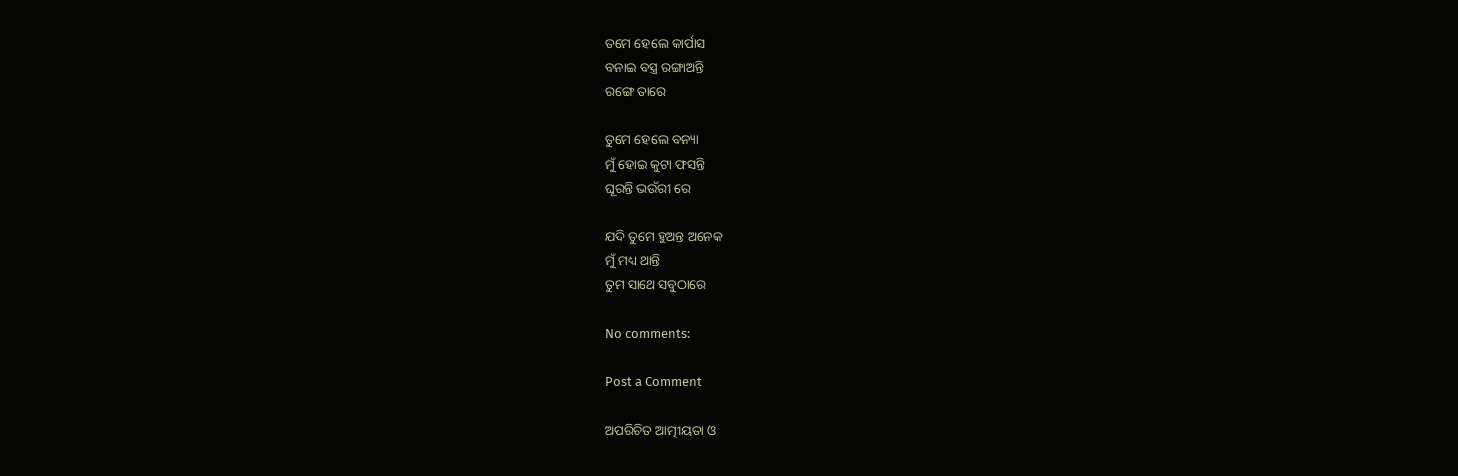ତମେ ହେଲେ କାର୍ପାସ
ବନାଇ ବସ୍ତ୍ର ରଙ୍ଗାଅନ୍ତି
ରଙ୍ଗେ ତାରେ

ତୁମେ ହେଲେ ବନ୍ୟା
ମୁଁ ହୋଇ କୁଟା ଫସନ୍ତି
ଘୂରନ୍ତି ଭଉଁରୀ ରେ

ଯଦି ତୁମେ ହୁଅନ୍ତ ଅନେକ
ମୁଁ ମଧ୍ୟ ଥାନ୍ତି
ତୁମ ସାଥେ ସବୁଠାରେ

No comments:

Post a Comment

ଅପରିଚିତ ଆତ୍ମୀୟତା ଓ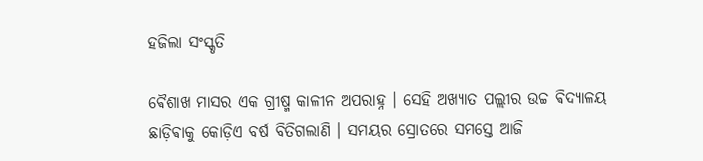ହଜିଲା ସଂସ୍କୃତି

ଵୈଶାଖ ମାସର ଏକ ଗ୍ରୀଷ୍ମ କାଳୀନ ଅପରାହ୍ନ । ସେହି ଅଖ୍ୟାତ ପଲ୍ଲୀର ଉଚ୍ଚ ଵିଦ୍ୟାଳୟ ଛାଡ଼ିଵାକୁ କୋଡ଼ିଏ ବର୍ଷ ବିତିଗଲାଣି । ସମୟର ସ୍ରୋତରେ ସମସ୍ତେ ଆଜି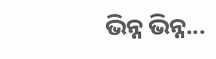ଭିନ୍ନ ଭିନ୍ନ...